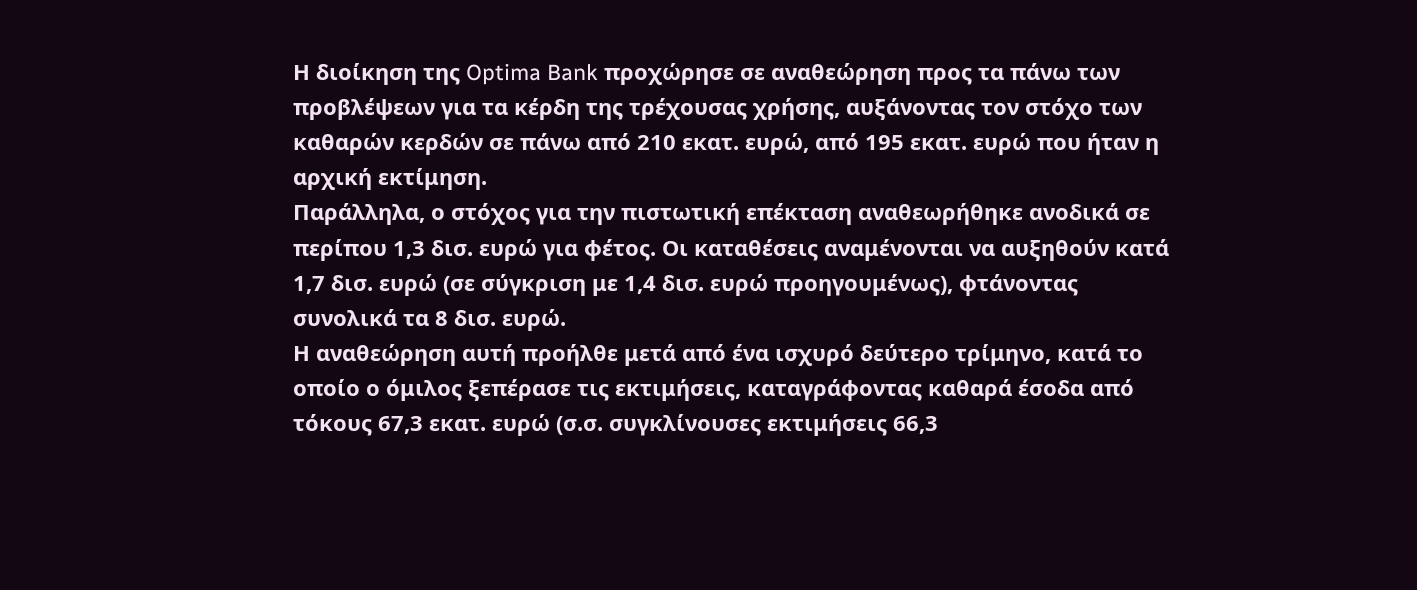Η διοίκηση της Optima Bank προχώρησε σε αναθεώρηση προς τα πάνω των προβλέψεων για τα κέρδη της τρέχουσας χρήσης, αυξάνοντας τον στόχο των καθαρών κερδών σε πάνω από 210 εκατ. ευρώ, από 195 εκατ. ευρώ που ήταν η αρχική εκτίμηση.
Παράλληλα, ο στόχος για την πιστωτική επέκταση αναθεωρήθηκε ανοδικά σε περίπου 1,3 δισ. ευρώ για φέτος. Οι καταθέσεις αναμένονται να αυξηθούν κατά 1,7 δισ. ευρώ (σε σύγκριση με 1,4 δισ. ευρώ προηγουμένως), φτάνοντας συνολικά τα 8 δισ. ευρώ.
Η αναθεώρηση αυτή προήλθε μετά από ένα ισχυρό δεύτερο τρίμηνο, κατά το οποίο ο όμιλος ξεπέρασε τις εκτιμήσεις, καταγράφοντας καθαρά έσοδα από τόκους 67,3 εκατ. ευρώ (σ.σ. συγκλίνουσες εκτιμήσεις 66,3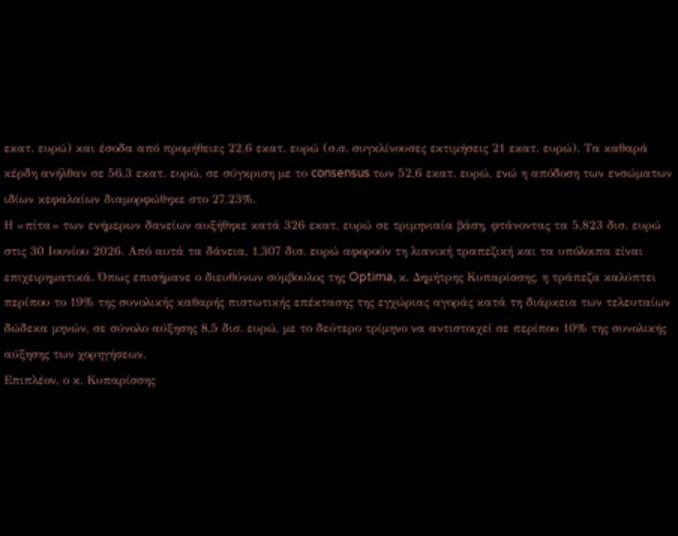εκατ. ευρώ) και έσοδα από προμήθειες 22,6 εκατ. ευρώ (σ.σ. συγκλίνουσες εκτιμήσεις 21 εκατ. ευρώ). Τα καθαρά κέρδη ανήλθαν σε 56,3 εκατ. ευρώ, σε σύγκριση με το consensus των 52,6 εκατ. ευρώ, ενώ η απόδοση των ενσώματων ιδίων κεφαλαίων διαμορφώθηκε στο 27,23%.
Η «πίτα» των ενήμερων δανείων αυξήθηκε κατά 326 εκατ. ευρώ σε τριμηνιαία βάση, φτάνοντας τα 5,823 δισ. ευρώ στις 30 Ιουνίου 2026. Από αυτά τα δάνεια, 1,307 δισ. ευρώ αφορούν τη λιανική τραπεζική και τα υπόλοιπα είναι επιχειρηματικά. Όπως επισήμανε ο διευθύνων σύμβουλος της Optima, κ. Δημήτρης Κυπαρίσσης, η τράπεζα καλύπτει περίπου το 19% της συνολικής καθαρής πιστωτικής επέκτασης της εγχώριας αγοράς κατά τη διάρκεια των τελευταίων δώδεκα μηνών, σε σύνολο αύξησης 8,5 δισ. ευρώ, με το δεύτερο τρίμηνο να αντιστοιχεί σε περίπου 10% της συνολικής αύξησης των χορηγήσεων.
Επιπλέον, ο κ. Κυπαρίσσης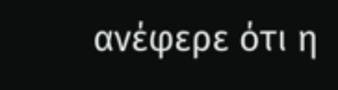ανέφερε ότι η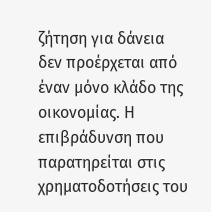ζήτηση για δάνεια δεν προέρχεται από έναν μόνο κλάδο της οικονομίας. Η επιβράδυνση που παρατηρείται στις χρηματοδοτήσεις του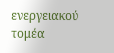ενεργειακού τομέα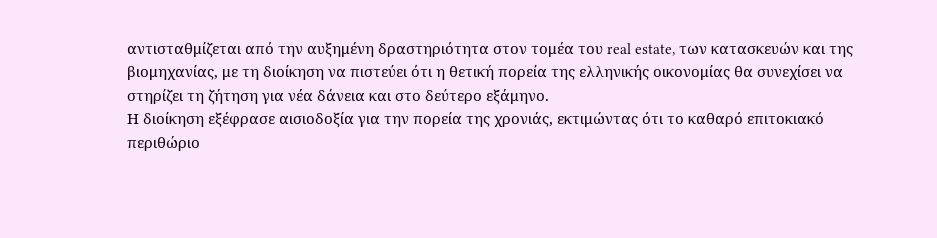αντισταθμίζεται από την αυξημένη δραστηριότητα στον τομέα του real estate, των κατασκευών και της βιομηχανίας, με τη διοίκηση να πιστεύει ότι η θετική πορεία της ελληνικής οικονομίας θα συνεχίσει να στηρίζει τη ζήτηση για νέα δάνεια και στο δεύτερο εξάμηνο.
Η διοίκηση εξέφρασε αισιοδοξία για την πορεία της χρονιάς, εκτιμώντας ότι το καθαρό επιτοκιακό περιθώριο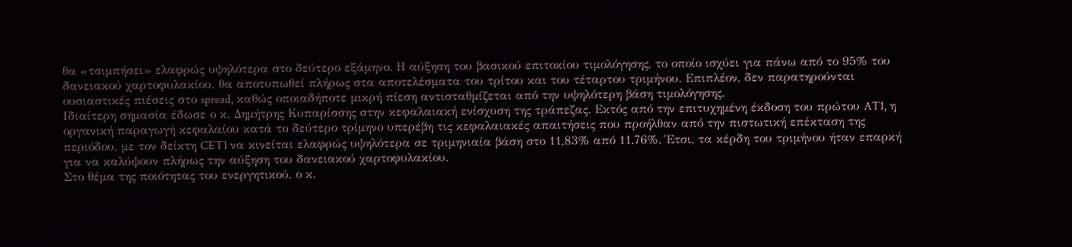θα «τσιμπήσει» ελαφρώς υψηλότερα στο δεύτερο εξάμηνο. Η αύξηση του βασικού επιτοκίου τιμολόγησης, το οποίο ισχύει για πάνω από το 95% του δανειακού χαρτοφυλακίου, θα αποτυπωθεί πλήρως στα αποτελέσματα του τρίτου και του τέταρτου τριμήνου. Επιπλέον, δεν παρατηρούνται ουσιαστικές πιέσεις στο spread, καθώς οποιαδήποτε μικρή πίεση αντισταθμίζεται από την υψηλότερη βάση τιμολόγησης.
Ιδιαίτερη σημασία έδωσε ο κ. Δημήτρης Κυπαρίσσης στην κεφαλαιακή ενίσχυση της τράπεζας. Εκτός από την επιτυχημένη έκδοση του πρώτου AT1, η οργανική παραγωγή κεφαλαίου κατά το δεύτερο τρίμηνο υπερέβη τις κεφαλαιακές απαιτήσεις που προήλθαν από την πιστωτική επέκταση της περιόδου, με τον δείκτη CET1 να κινείται ελαφρώς υψηλότερα σε τριμηνιαία βάση στο 11,83% από 11,76%. Έτσι, τα κέρδη του τριμήνου ήταν επαρκή για να καλύψουν πλήρως την αύξηση του δανειακού χαρτοφυλακίου.
Στο θέμα της ποιότητας του ενεργητικού, ο κ.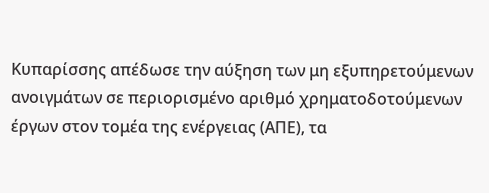Κυπαρίσσης απέδωσε την αύξηση των μη εξυπηρετούμενων ανοιγμάτων σε περιορισμένο αριθμό χρηματοδοτούμενων έργων στον τομέα της ενέργειας (ΑΠΕ), τα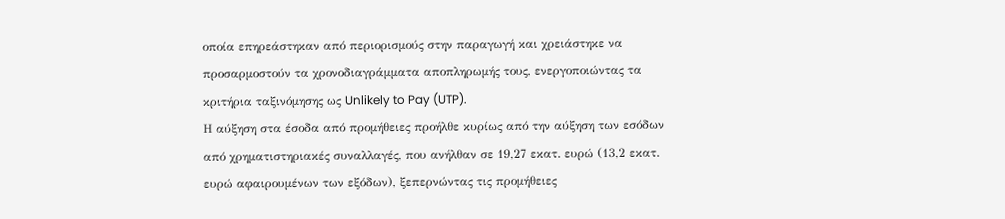οποία επηρεάστηκαν από περιορισμούς στην παραγωγή και χρειάστηκε να προσαρμοστούν τα χρονοδιαγράμματα αποπληρωμής τους, ενεργοποιώντας τα κριτήρια ταξινόμησης ως Unlikely to Pay (UTP).
Η αύξηση στα έσοδα από προμήθειες προήλθε κυρίως από την αύξηση των εσόδων από χρηματιστηριακές συναλλαγές, που ανήλθαν σε 19,27 εκατ. ευρώ (13,2 εκατ. ευρώ αφαιρουμένων των εξόδων), ξεπερνώντας τις προμήθειες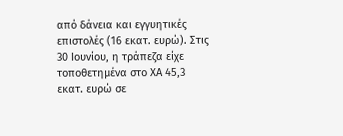από δάνεια και εγγυητικές επιστολές (16 εκατ. ευρώ). Στις 30 Ιουνίου, η τράπεζα είχε τοποθετημένα στο ΧΑ 45,3 εκατ. ευρώ σε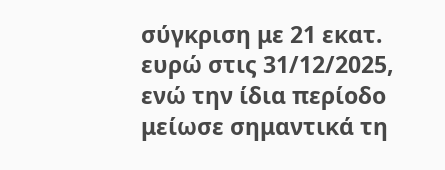σύγκριση με 21 εκατ. ευρώ στις 31/12/2025, ενώ την ίδια περίοδο μείωσε σημαντικά τη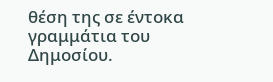θέση της σε έντοκα γραμμάτια του Δημοσίου.